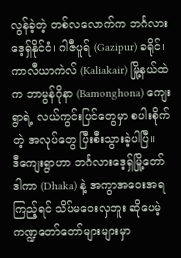လွန်ခဲ့တဲ့ တစ်လလောက်က ဘင်္ဂလားဒေ့ရှ်နိုင်ငံ၊ ဂါဇီပူရ် (Gazipur) ခရိုင်၊ ကာလီယာကဲလ် (Kaliakair) မြို့နယ်ထဲက ဘာမွန်ဂိုနာ (Bamonghona) ကျေးရွာရဲ့ လယ်ကွင်းပြင်တွေမှာ စပါးစိုက်တဲ့ အလုပ်တွေ ပြီးစီးသွားခဲ့ပါပြီ။
ဒီကျေးရွာဟာ ဘင်္ဂလားဒေ့ရှ်မြို့တော် ဒါကာ (Dhaka) နဲ့ အကွာအဝေးအရ ကြည့်ရင် သိပ်မဝေးလှဘူး ဆိုပေမဲ့ ကဏ္ဍတော်တော်များများမှာ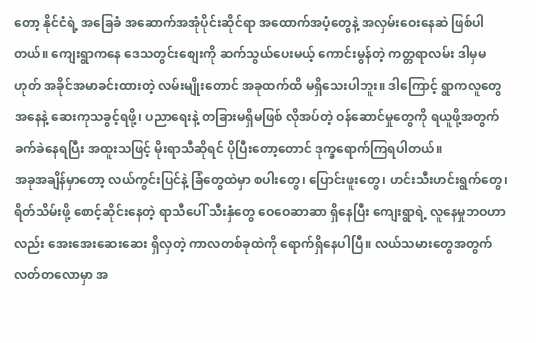တော့ နိုင်ငံရဲ့ အခြေခံ အဆောက်အအုံပိုင်းဆိုင်ရာ အထောက်အပံ့တွေနဲ့ အလှမ်းဝေးနေဆဲ ဖြစ်ပါတယ်။ ကျေးရွာကနေ ဒေသတွင်းစျေးကို ဆက်သွယ်ပေးမယ့် ကောင်းမွန်တဲ့ ကတ္တရာလမ်း ဒါမှမဟုတ် အခိုင်အမာခင်းထားတဲ့ လမ်းမျိုးတောင် အခုထက်ထိ မရှိသေးပါဘူး။ ဒါကြောင့် ရွာကလူတွေ အနေနဲ့ ဆေးကုသခွင့်ရဖို့၊ ပညာရေးနဲ့ တခြားမရှိမဖြစ် လိုအပ်တဲ့ ဝန်ဆောင်မှုတွေကို ရယူဖို့အတွက် ခက်ခဲနေရပြီး အထူးသဖြင့် မိုးရာသီဆိုရင် ပိုပြီးတော့တောင် ဒုက္ခရောက်ကြရပါတယ်။
အခုအချိန်မှာတော့ လယ်ကွင်းပြင်နဲ့ ခြံတွေထဲမှာ စပါးတွေ၊ ပြောင်းဖူးတွေ၊ ဟင်းသီးဟင်းရွက်တွေ၊ ရိတ်သိမ်းဖို့ စောင့်ဆိုင်းနေတဲ့ ရာသီပေါ် သီးနှံတွေ ဝေဝေဆာဆာ ရှိနေပြီး ကျေးရွာရဲ့ လူနေမှုဘဝဟာလည်း အေးအေးဆေးဆေး ရှိလှတဲ့ ကာလတစ်ခုထဲကို ရောက်ရှိနေပါပြီ။ လယ်သမားတွေအတွက် လတ်တလောမှာ အ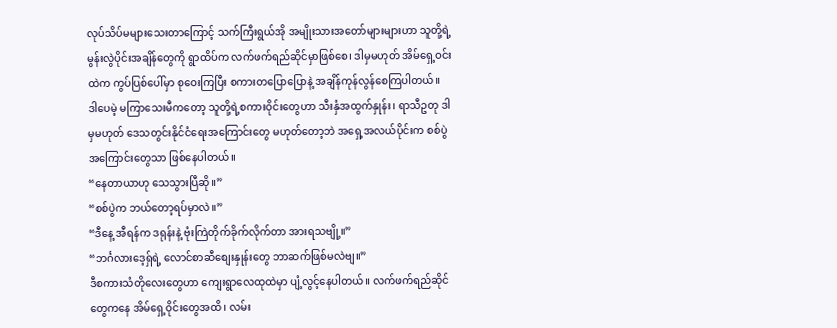လုပ်သိပ်မများသေးတာကြောင့် သက်ကြီးရွယ်အို အမျိုးသားအတော်များများဟာ သူတို့ရဲ့ မွန်းလွဲပိုင်းအချိန်တွေကို ရွာထိပ်က လက်ဖက်ရည်ဆိုင်မှာဖြစ်စေ၊ ဒါမှမဟုတ် အိမ်ရှေ့ဝင်းထဲက ကွပ်ပြစ်ပေါ်မှာ စုဝေးကြပြီး စကားတပြောပြောနဲ့ အချိန်ကုန်လွန်စေကြပါတယ်။
ဒါပေမဲ့ မကြာသေးမီကတော့ သူတို့ရဲ့စကားဝိုင်းတွေဟာ သီးနှံအထွက်နှုန်း၊ ရာသီဥတု ဒါမှမဟုတ် ဒေသတွင်းနိုင်ငံရေးအကြောင်းတွေ မဟုတ်တော့ဘဲ အရှေ့အလယ်ပိုင်းက စစ်ပွဲအကြောင်းတွေသာ ဖြစ်နေပါတယ်။
“နေတာယာဟု သေသွားပြီဆို။”
“စစ်ပွဲက ဘယ်တော့ရပ်မှာလဲ။”
“ဒီနေ့ အီရန်က ဒရုန်းနဲ့ ဗုံးကြဲတိုက်ခိုက်လိုက်တာ အားရသဗျို့။”
“ဘင်္ဂလားဒေ့ရှ်ရဲ့ လောင်စာဆီစျေးနှုန်းတွေ ဘာဆက်ဖြစ်မလဲဗျ။”
ဒီစကားသံတိုလေးတွေဟာ ကျေးရွာလေထုထဲမှာ ပျံ့လွင့်နေပါတယ်။ လက်ဖက်ရည်ဆိုင်တွေကနေ အိမ်ရှေ့ဝိုင်းတွေအထိ၊ လမ်း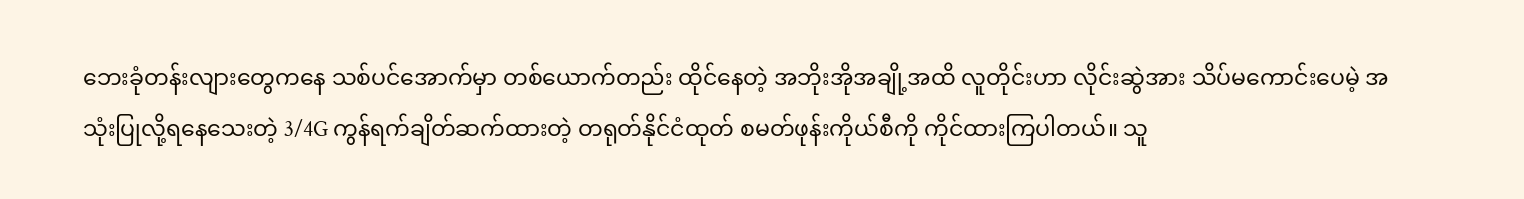ဘေးခုံတန်းလျားတွေကနေ သစ်ပင်အောက်မှာ တစ်ယောက်တည်း ထိုင်နေတဲ့ အဘိုးအိုအချို့အထိ လူတိုင်းဟာ လိုင်းဆွဲအား သိပ်မကောင်းပေမဲ့ အသုံးပြုလို့ရနေသေးတဲ့ 3/4G ကွန်ရက်ချိတ်ဆက်ထားတဲ့ တရုတ်နိုင်ငံထုတ် စမတ်ဖုန်းကိုယ်စီကို ကိုင်ထားကြပါတယ်။ သူ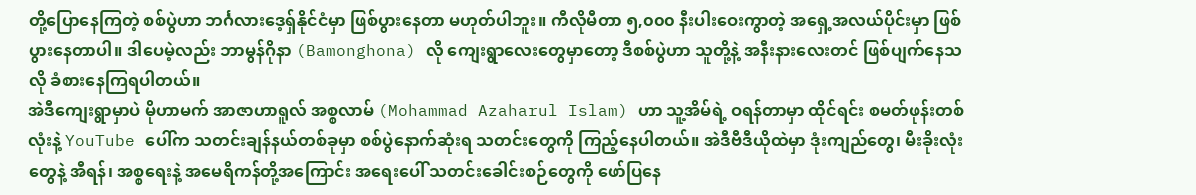တို့ပြောနေကြတဲ့ စစ်ပွဲဟာ ဘင်္ဂလားဒေ့ရှ်နိုင်ငံမှာ ဖြစ်ပွားနေတာ မဟုတ်ပါဘူး။ ကီလိုမီတာ ၅,၀၀၀ နီးပါးဝေးကွာတဲ့ အရှေ့အလယ်ပိုင်းမှာ ဖြစ်ပွားနေတာပါ။ ဒါပေမဲ့လည်း ဘာမွန်ဂိုနာ (Bamonghona) လို ကျေးရွာလေးတွေမှာတော့ ဒီစစ်ပွဲဟာ သူတို့နဲ့ အနီးနားလေးတင် ဖြစ်ပျက်နေသလို ခံစားနေကြရပါတယ်။
အဲဒီကျေးရွာမှာပဲ မိုဟာမက် အာဇာဟာရူလ် အစ္စလာမ် (Mohammad Azaharul Islam) ဟာ သူ့အိမ်ရဲ့ ဝရန်တာမှာ ထိုင်ရင်း စမတ်ဖုန်းတစ်လုံးနဲ့ YouTube ပေါ်က သတင်းချန်နယ်တစ်ခုမှာ စစ်ပွဲနောက်ဆုံးရ သတင်းတွေကို ကြည့်နေပါတယ်။ အဲဒီဗီဒီယိုထဲမှာ ဒုံးကျည်တွေ၊ မီးခိုးလုံးတွေနဲ့ အီရန်၊ အစ္စရေးနဲ့ အမေရိကန်တို့အကြောင်း အရေးပေါ် သတင်းခေါင်းစဉ်တွေကို ဖော်ပြနေ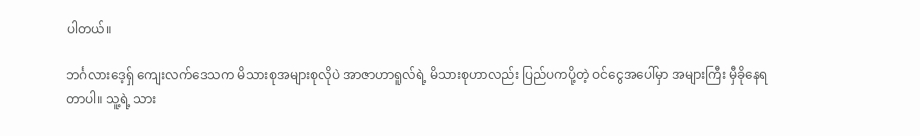ပါတယ်။

ဘင်္ဂလားဒေ့ရှ် ကျေးလက်ဒေသက မိသားစုအများစုလိုပဲ အာဇာဟာရူလ်ရဲ့ မိသားစုဟာလည်း ပြည်ပကပို့တဲ့ ဝင်ငွေအပေါ်မှာ အများကြီး မှီခိုနေရတာပါ။ သူ့ရဲ့ သား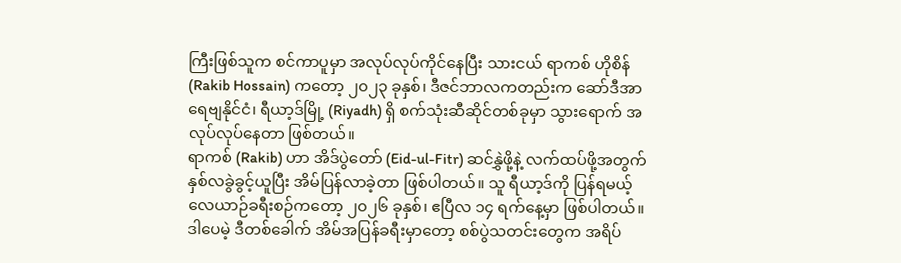ကြီးဖြစ်သူက စင်ကာပူမှာ အလုပ်လုပ်ကိုင်နေပြီး သားငယ် ရာကစ် ဟိုစိန် (Rakib Hossain) ကတော့ ၂၀၂၃ ခုနှစ်၊ ဒီဇင်ဘာလကတည်းက ဆော်ဒီအာရေဗျနိုင်ငံ၊ ရီယာ့ဒ်မြို့ (Riyadh) ရှိ စက်သုံးဆီဆိုင်တစ်ခုမှာ သွားရောက် အလုပ်လုပ်နေတာ ဖြစ်တယ်။
ရာကစ် (Rakib) ဟာ အိဒ်ပွဲတော် (Eid-ul-Fitr) ဆင်နွှဲဖို့နဲ့ လက်ထပ်ဖို့အတွက် နှစ်လခွဲခွင့်ယူပြီး အိမ်ပြန်လာခဲ့တာ ဖြစ်ပါတယ်။ သူ ရီယာ့ဒ်ကို ပြန်ရမယ့် လေယာဉ်ခရီးစဉ်ကတော့ ၂၀၂၆ ခုနှစ်၊ ဧပြီလ ၁၄ ရက်နေ့မှာ ဖြစ်ပါတယ်။ ဒါပေမဲ့ ဒီတစ်ခေါက် အိမ်အပြန်ခရီးမှာတော့ စစ်ပွဲသတင်းတွေက အရိပ်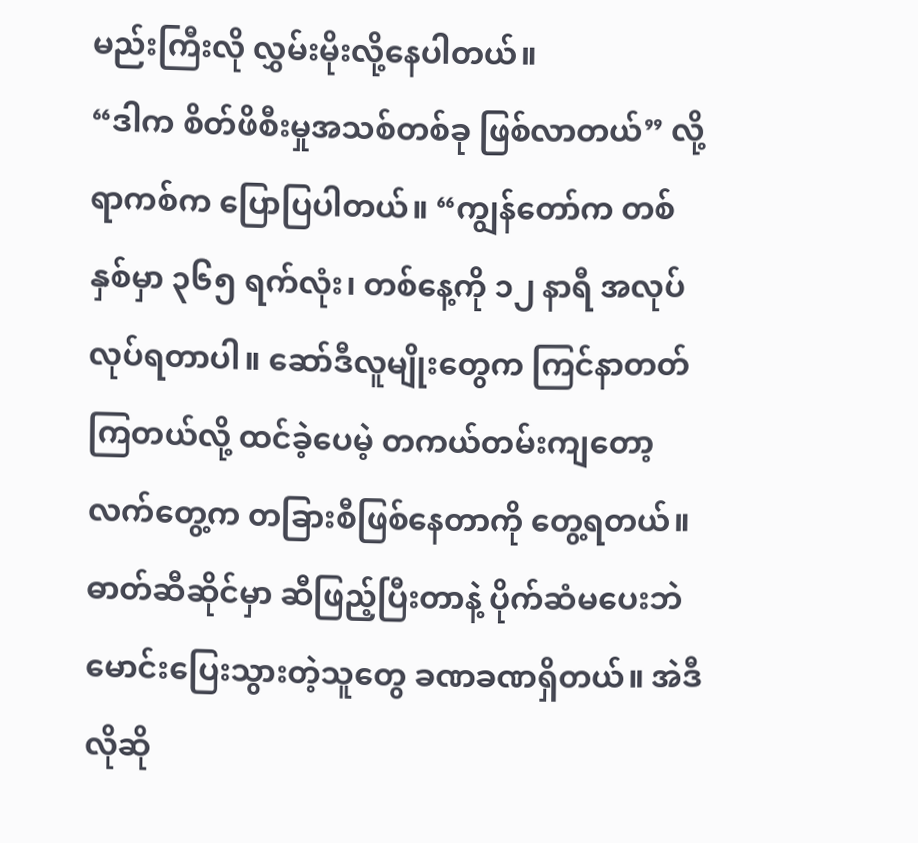မည်းကြီးလို လွှမ်းမိုးလို့နေပါတယ်။
“ဒါက စိတ်ဖိစီးမှုအသစ်တစ်ခု ဖြစ်လာတယ်” လို့ ရာကစ်က ပြောပြပါတယ်။ “ကျွန်တော်က တစ်နှစ်မှာ ၃၆၅ ရက်လုံး၊ တစ်နေ့ကို ၁၂ နာရီ အလုပ်လုပ်ရတာပါ။ ဆော်ဒီလူမျိုးတွေက ကြင်နာတတ်ကြတယ်လို့ ထင်ခဲ့ပေမဲ့ တကယ်တမ်းကျတော့ လက်တွေ့က တခြားစီဖြစ်နေတာကို တွေ့ရတယ်။ ဓာတ်ဆီဆိုင်မှာ ဆီဖြည့်ပြီးတာနဲ့ ပိုက်ဆံမပေးဘဲ မောင်းပြေးသွားတဲ့သူတွေ ခဏခဏရှိတယ်။ အဲဒီလိုဆို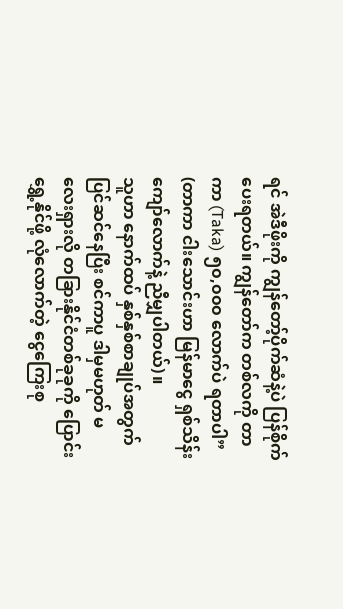ရင် အဲဒီဖိုးကို ကျွန်တော့်ပိုက်ဆံနဲ့ပဲ ပြန်စိုက်ပေးရတယ်။ ကျွန်တော်က တစ်လကို တာကာ (Taka) ၅၀,၀၀၀ လောက်ပဲ ရတာပါ” (တာကာ ငါးသောင်းဟာ မြန်မာငွေ ရှစ်သိန်းကျော်လောက်နဲ့ ညီမျှပါတယ်)။
သူဟာ နောက်ထပ် နှစ်နှစ်စာချုပ်အတွက် ပြင်ဆင်နေပြီး စင်ကာပူ ဒါမှမဟုတ် မလေးရှားလို တခြားနိုင်ငံတစ်ခုခုကို ပြောင်းရွှေ့နိုင်ဖို့ လုံလောက်တဲ့ ငွေကြေးစု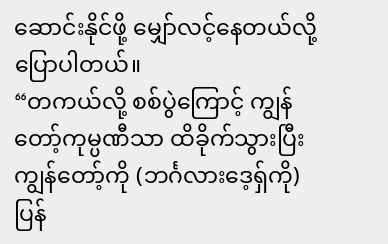ဆောင်းနိုင်ဖို့ မျှော်လင့်နေတယ်လို့ ပြောပါတယ်။
“တကယ်လို့ စစ်ပွဲကြောင့် ကျွန်တော့်ကုမ္ပဏီသာ ထိခိုက်သွားပြီး ကျွန်တော့်ကို (ဘင်္ဂလားဒေ့ရှ်ကို) ပြန်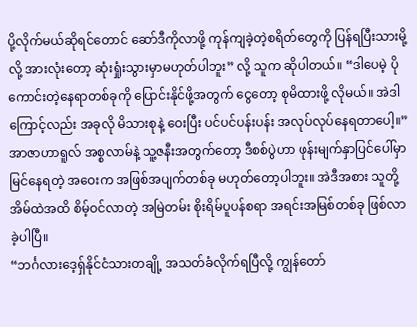ပို့လိုက်မယ်ဆိုရင်တောင် ဆော်ဒီကိုလာဖို့ ကုန်ကျခဲ့တဲ့စရိတ်တွေကို ပြန်ရပြီးသားမို့လို့ အားလုံးတော့ ဆုံးရှုံးသွားမှာမဟုတ်ပါဘူး” လို့ သူက ဆိုပါတယ်။ “ဒါပေမဲ့ ပိုကောင်းတဲ့နေရာတစ်ခုကို ပြောင်းနိုင်ဖို့အတွက် ငွေတော့ စုမိထားဖို့ လိုမယ်။ အဲဒါကြောင့်လည်း အခုလို မိသားစုနဲ့ ဝေးပြီး ပင်ပင်ပန်းပန်း အလုပ်လုပ်နေရတာပေါ့။”
အာဇာဟာရူလ် အစ္စလာမ်နဲ့ သူ့ဇနီးအတွက်တော့ ဒီစစ်ပွဲဟာ ဖုန်းမျက်နှာပြင်ပေါ်မှာ မြင်နေရတဲ့ အဝေးက အဖြစ်အပျက်တစ်ခု မဟုတ်တော့ပါဘူး။ အဲဒီအစား သူတို့အိမ်ထဲအထိ စိမ့်ဝင်လာတဲ့ အမြဲတမ်း စိုးရိမ်ပူပန်စရာ အရင်းအမြစ်တစ်ခု ဖြစ်လာခဲ့ပါပြီ။
“ဘင်္ဂလားဒေ့ရှ်နိုင်ငံသားတချို့ အသတ်ခံလိုက်ရပြီလို့ ကျွန်တော်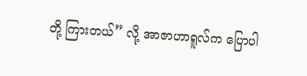တို့ ကြားတယ်” လို့ အာဇာဟာရူလ်က ပြောပါ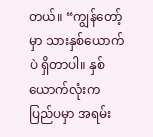တယ်။ “ကျွန်တော့်မှာ သားနှစ်ယောက်ပဲ ရှိတာပါ။ နှစ်ယောက်လုံးက ပြည်ပမှာ အရမ်း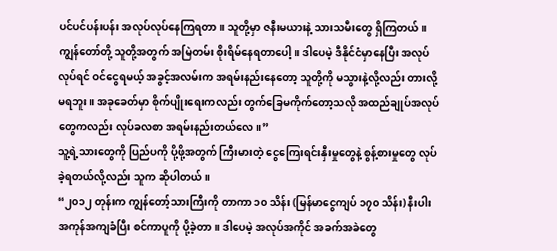ပင်ပင်ပန်းပန်း အလုပ်လုပ်နေကြရတာ။ သူတို့မှာ ဇနီးမယားနဲ့ သားသမီးတွေ ရှိကြတယ်။ ကျွန်တော်တို့ သူတို့အတွက် အမြဲတမ်း စိုးရိမ်နေရတာပေါ့။ ဒါပေမဲ့ ဒီနိုင်ငံမှာနေပြီး အလုပ်လုပ်ရင် ဝင်ငွေရမယ့် အခွင့်အလမ်းက အရမ်းနည်းနေတော့ သူတို့ကို မသွားနဲ့လို့လည်း တားလို့မရဘူး။ အခုခေတ်မှာ စိုက်ပျိုးရေးကလည်း တွက်ခြေမကိုက်တော့သလို အထည်ချုပ်အလုပ်တွေကလည်း လုပ်ခလစာ အရမ်းနည်းတယ်လေ။”
သူ့ရဲ့သားတွေကို ပြည်ပကို ပို့ဖို့အတွက် ကြီးမားတဲ့ ငွေကြေးရင်းနှီးမှုတွေနဲ့ စွန့်စားမှုတွေ လုပ်ခဲ့ရတယ်လို့လည်း သူက ဆိုပါတယ်။
“၂၀၁၂ တုန်းက ကျွန်တော့်သားကြီးကို တာကာ ၁၀ သိန်း (မြန်မာငွေကျပ် ၁၇၀ သိန်း) နီးပါး အကုန်အကျခံပြီး စင်ကာပူကို ပို့ခဲ့တာ။ ဒါပေမဲ့ အလုပ်အကိုင် အခက်အခဲတွေ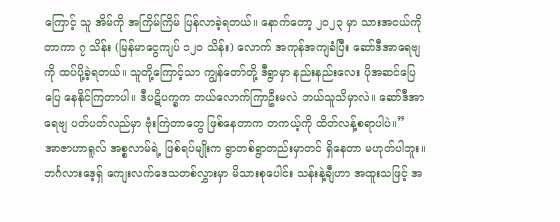ကြောင့် သူ အိမ်ကို အကြိမ်ကြိမ် ပြန်လာခဲ့ရတယ်။ နောက်တော့ ၂၀၂၃ မှာ သားအငယ်ကို တာကာ ၇ သိန်း (မြန်မာငွေကျပ် ၁၂၀ သိန်း) လောက် အကုန်အကျခံပြီး ဆော်ဒီအာရေဗျကို ထပ်ပို့ခဲ့ရတယ်။ သူတို့ကြောင့်သာ ကျွန်တော်တို့ ဒီရွာမှာ နည်းနည်းလေး ပိုအဆင်ပြေပြေ နေနိုင်ကြတာပါ။ ဒီပဋိပက္ခက ဘယ်လောက်ကြာဦးမလဲ ဘယ်သူသိမှာလဲ။ ဆော်ဒီအာရေဗျ ပတ်ပတ်လည်မှာ ဗုံးကြဲတာတွေ ဖြစ်နေတာက တကယ့်ကို ထိတ်လန့်စရာပါပဲ။”
အာဇာဟာရူလ် အစ္စလာမ်ရဲ့ ဖြစ်ရပ်မျိုးက ရွာတစ်ရွာတည်းမှာတင် ရှိနေတာ မဟုတ်ပါဘူး။ ဘင်္ဂလားဒေ့ရှ် ကျေးလက်ဒေသတစ်လွှားမှာ မိသားစုပေါင်း သန်းနဲ့ချီဟာ အထူးသဖြင့် အ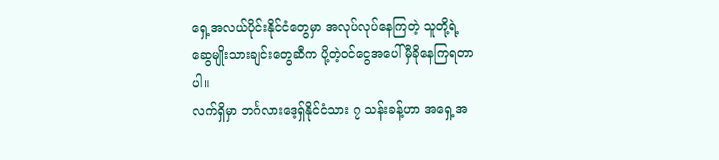ရှေ့အလယ်ပိုင်းနိုင်ငံတွေမှာ အလုပ်လုပ်နေကြတဲ့ သူတို့ရဲ့ ဆွေမျိုးသားချင်းတွေဆီက ပို့တဲ့ဝင်ငွေအပေါ် မှီခိုနေကြရတာပါ။
လက်ရှိမှာ ဘင်္ဂလားဒေ့ရှ်နိုင်ငံသား ၇ သန်းခန့်ဟာ အရှေ့အ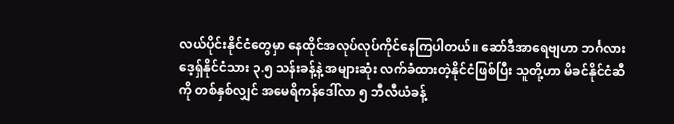လယ်ပိုင်းနိုင်ငံတွေမှာ နေထိုင်အလုပ်လုပ်ကိုင်နေကြပါတယ်။ ဆော်ဒီအာရေဗျဟာ ဘင်္ဂလားဒေ့ရှ်နိုင်ငံသား ၃.၅ သန်းခန့်နဲ့ အများဆုံး လက်ခံထားတဲ့နိုင်ငံဖြစ်ပြီး သူတို့ဟာ မိခင်နိုင်ငံဆီကို တစ်နှစ်လျှင် အမေရိကန်ဒေါ်လာ ၅ ဘီလီယံခန့်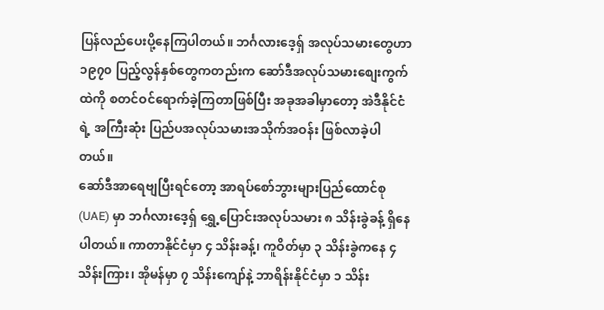ပြန်လည်ပေးပို့နေကြပါတယ်။ ဘင်္ဂလားဒေ့ရှ် အလုပ်သမားတွေဟာ ၁၉၇၀ ပြည့်လွန်နှစ်တွေကတည်းက ဆော်ဒီအလုပ်သမားစျေးကွက်ထဲကို စတင်ဝင်ရောက်ခဲ့ကြတာဖြစ်ပြီး အခုအခါမှာတော့ အဲဒီနိုင်ငံရဲ့ အကြီးဆုံး ပြည်ပအလုပ်သမားအသိုက်အဝန်း ဖြစ်လာခဲ့ပါတယ်။
ဆော်ဒီအာရေဗျပြီးရင်တော့ အာရပ်စော်ဘွားများပြည်ထောင်စု (UAE) မှာ ဘင်္ဂလားဒေ့ရှ် ရွှေ့ပြောင်းအလုပ်သမား ၈ သိန်းခွဲခန့် ရှိနေပါတယ်။ ကာတာနိုင်ငံမှာ ၄ သိန်းခန့်၊ ကူဝိတ်မှာ ၃ သိန်းခွဲကနေ ၄ သိန်းကြား၊ အိုမန်မှာ ၇ သိန်းကျော်နဲ့ ဘာရိန်းနိုင်ငံမှာ ၁ သိန်း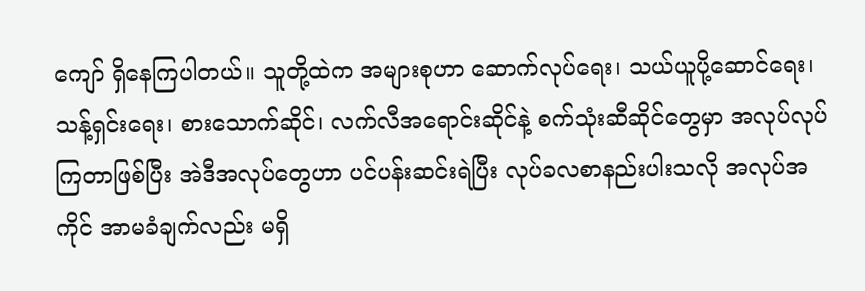ကျော် ရှိနေကြပါတယ်။ သူတို့ထဲက အများစုဟာ ဆောက်လုပ်ရေး၊ သယ်ယူပို့ဆောင်ရေး၊ သန့်ရှင်းရေး၊ စားသောက်ဆိုင်၊ လက်လီအရောင်းဆိုင်နဲ့ စက်သုံးဆီဆိုင်တွေမှာ အလုပ်လုပ်ကြတာဖြစ်ပြီး အဲဒီအလုပ်တွေဟာ ပင်ပန်းဆင်းရဲပြီး လုပ်ခလစာနည်းပါးသလို အလုပ်အကိုင် အာမခံချက်လည်း မရှိ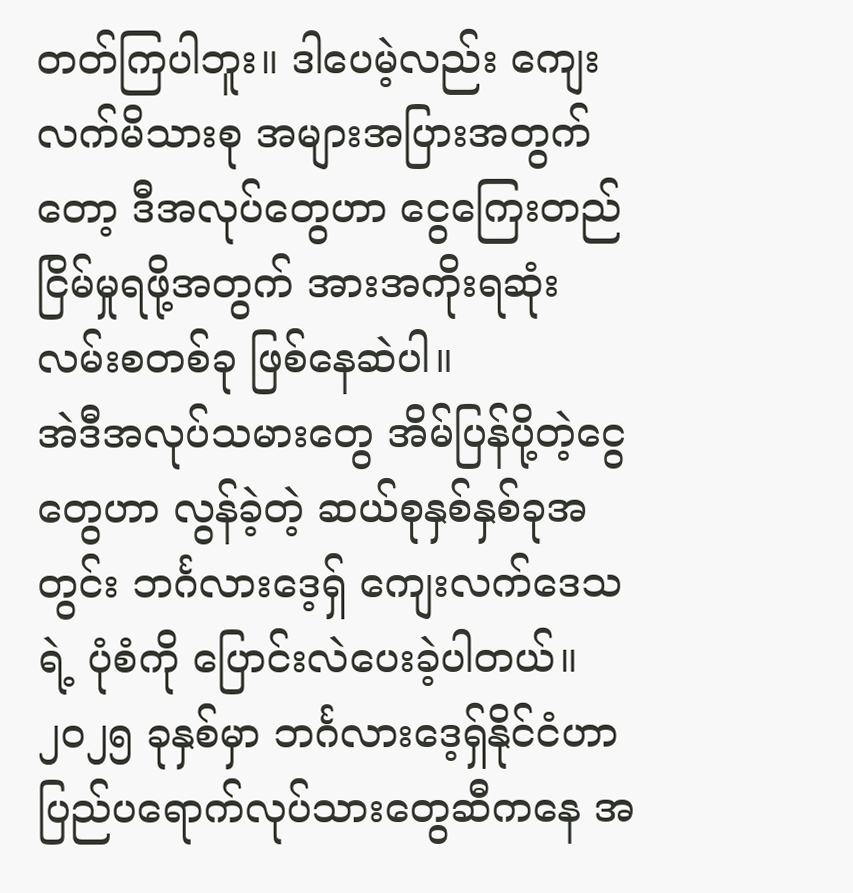တတ်ကြပါဘူး။ ဒါပေမဲ့လည်း ကျေးလက်မိသားစု အများအပြားအတွက်တော့ ဒီအလုပ်တွေဟာ ငွေကြေးတည်ငြိမ်မှုရဖို့အတွက် အားအကိုးရဆုံး လမ်းစတစ်ခု ဖြစ်နေဆဲပါ။
အဲဒီအလုပ်သမားတွေ အိမ်ပြန်ပို့တဲ့ငွေတွေဟာ လွန်ခဲ့တဲ့ ဆယ်စုနှစ်နှစ်ခုအတွင်း ဘင်္ဂလားဒေ့ရှ် ကျေးလက်ဒေသရဲ့ ပုံစံကို ပြောင်းလဲပေးခဲ့ပါတယ်။ ၂၀၂၅ ခုနှစ်မှာ ဘင်္ဂလားဒေ့ရှ်နိုင်ငံဟာ ပြည်ပရောက်လုပ်သားတွေဆီကနေ အ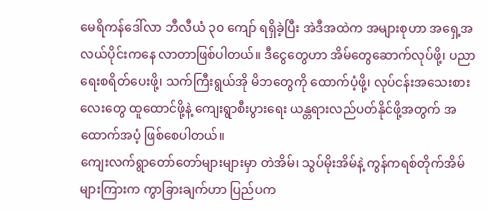မေရိကန်ဒေါ်လာ ဘီလီယံ ၃၀ ကျော် ရရှိခဲ့ပြီး အဲဒီအထဲက အများစုဟာ အရှေ့အလယ်ပိုင်းကနေ လာတာဖြစ်ပါတယ်။ ဒီငွေတွေဟာ အိမ်တွေဆောက်လုပ်ဖို့၊ ပညာရေးစရိတ်ပေးဖို့၊ သက်ကြီးရွယ်အို မိဘတွေကို ထောက်ပံ့ဖို့၊ လုပ်ငန်းအသေးစားလေးတွေ ထူထောင်ဖို့နဲ့ ကျေးရွာစီးပွားရေး ယန္တရားလည်ပတ်နိုင်ဖို့အတွက် အထောက်အပံ့ ဖြစ်စေပါတယ်။
ကျေးလက်ရွာတော်တော်များများမှာ တဲအိမ်၊ သွပ်မိုးအိမ်နဲ့ ကွန်ကရစ်တိုက်အိမ်များကြားက ကွာခြားချက်ဟာ ပြည်ပက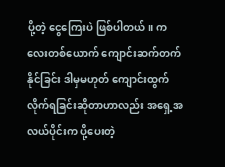ပို့တဲ့ ငွေကြေးပဲ ဖြစ်ပါတယ်။ ကလေးတစ်ယောက် ကျောင်းဆက်တက်နိုင်ခြင်း ဒါမှမဟုတ် ကျောင်းထွက်လိုက်ရခြင်းဆိုတာဟာလည်း အရှေ့အလယ်ပိုင်းက ပို့ပေးတဲ့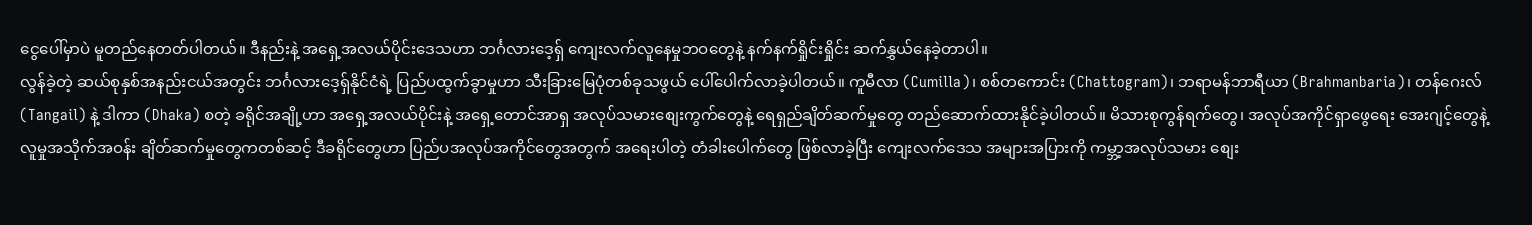ငွေပေါ်မှာပဲ မူတည်နေတတ်ပါတယ်။ ဒီနည်းနဲ့ အရှေ့အလယ်ပိုင်းဒေသဟာ ဘင်္ဂလားဒေ့ရှ် ကျေးလက်လူနေမှုဘဝတွေနဲ့ နက်နက်ရှိုင်းရှိုင်း ဆက်နွှယ်နေခဲ့တာပါ။
လွန်ခဲ့တဲ့ ဆယ်စုနှစ်အနည်းငယ်အတွင်း ဘင်္ဂလားဒေ့ရှ်နိုင်ငံရဲ့ ပြည်ပထွက်ခွာမှုဟာ သီးခြားမြေပုံတစ်ခုသဖွယ် ပေါ်ပေါက်လာခဲ့ပါတယ်။ ကူမီလာ (Cumilla)၊ စစ်တကောင်း (Chattogram)၊ ဘရာမန်ဘာရီယာ (Brahmanbaria)၊ တန်ဂေးလ် (Tangail) နဲ့ ဒါကာ (Dhaka) စတဲ့ ခရိုင်အချို့ဟာ အရှေ့အလယ်ပိုင်းနဲ့ အရှေ့တောင်အာရှ အလုပ်သမားစျေးကွက်တွေနဲ့ ရေရှည်ချိတ်ဆက်မှုတွေ တည်ဆောက်ထားနိုင်ခဲ့ပါတယ်။ မိသားစုကွန်ရက်တွေ၊ အလုပ်အကိုင်ရှာဖွေရေး အေးဂျင့်တွေနဲ့ လူမှုအသိုက်အဝန်း ချိတ်ဆက်မှုတွေကတစ်ဆင့် ဒီခရိုင်တွေဟာ ပြည်ပအလုပ်အကိုင်တွေအတွက် အရေးပါတဲ့ တံခါးပေါက်တွေ ဖြစ်လာခဲ့ပြီး ကျေးလက်ဒေသ အများအပြားကို ကမ္ဘာ့အလုပ်သမား စျေး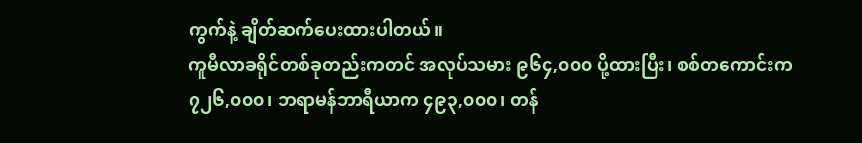ကွက်နဲ့ ချိတ်ဆက်ပေးထားပါတယ်။
ကူမီလာခရိုင်တစ်ခုတည်းကတင် အလုပ်သမား ၉၆၄,၀၀၀ ပို့ထားပြီး၊ စစ်တကောင်းက ၇၂၆,၀၀၀၊ ဘရာမန်ဘာရီယာက ၄၉၃,၀၀၀၊ တန်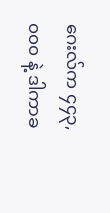ဂေးလ်က ၄၄၃,၀၀၀ နဲ့ ဒါကာခ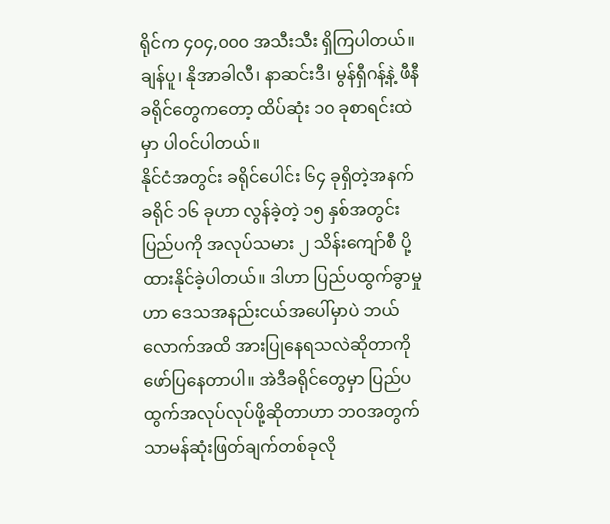ရိုင်က ၄၀၄,၀၀၀ အသီးသီး ရှိကြပါတယ်။ ချန်ပူ၊ နိုအာခါလီ၊ နာဆင်းဒီ၊ မွန်ရှီဂန့်နဲ့ ဖီနီ ခရိုင်တွေကတော့ ထိပ်ဆုံး ၁၀ ခုစာရင်းထဲမှာ ပါဝင်ပါတယ်။
နိုင်ငံအတွင်း ခရိုင်ပေါင်း ၆၄ ခုရှိတဲ့အနက် ခရိုင် ၁၆ ခုဟာ လွန်ခဲ့တဲ့ ၁၅ နှစ်အတွင်း ပြည်ပကို အလုပ်သမား ၂ သိန်းကျော်စီ ပို့ထားနိုင်ခဲ့ပါတယ်။ ဒါဟာ ပြည်ပထွက်ခွာမှုဟာ ဒေသအနည်းငယ်အပေါ်မှာပဲ ဘယ်လောက်အထိ အားပြုနေရသလဲဆိုတာကို ဖော်ပြနေတာပါ။ အဲဒီခရိုင်တွေမှာ ပြည်ပထွက်အလုပ်လုပ်ဖို့ဆိုတာဟာ ဘဝအတွက် သာမန်ဆုံးဖြတ်ချက်တစ်ခုလို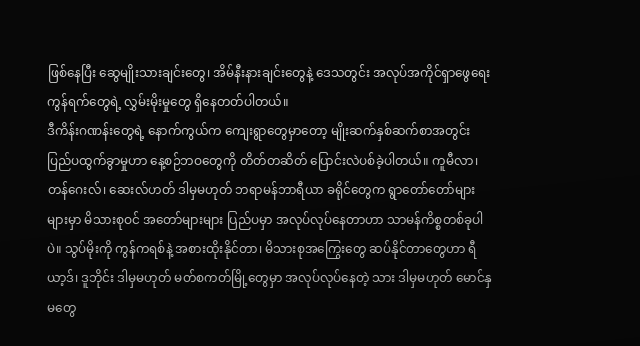ဖြစ်နေပြီး ဆွေမျိုးသားချင်းတွေ၊ အိမ်နီးနားချင်းတွေနဲ့ ဒေသတွင်း အလုပ်အကိုင်ရှာဖွေရေးကွန်ရက်တွေရဲ့ လွှမ်းမိုးမှုတွေ ရှိနေတတ်ပါတယ်။
ဒီကိန်းဂဏန်းတွေရဲ့ နောက်ကွယ်က ကျေးရွာတွေမှာတော့ မျိုးဆက်နှစ်ဆက်စာအတွင်း ပြည်ပထွက်ခွာမှုဟာ နေ့စဉ်ဘဝတွေကို တိတ်တဆိတ် ပြောင်းလဲပစ်ခဲ့ပါတယ်။ ကူမီလာ၊ တန်ဂေးလ်၊ ဆေးလ်ဟတ် ဒါမှမဟုတ် ဘရာမန်ဘာရီယာ ခရိုင်တွေက ရွာတော်တော်များများမှာ မိသားစုဝင် အတော်များများ ပြည်ပမှာ အလုပ်လုပ်နေတာဟာ သာမန်ကိစ္စတစ်ခုပါပဲ။ သွပ်မိုးကို ကွန်ကရစ်နဲ့ အစားထိုးနိုင်တာ၊ မိသားစုအကြွေးတွေ ဆပ်နိုင်တာတွေဟာ ရီယာ့ဒ်၊ ဒူဘိုင်း ဒါမှမဟုတ် မတ်စကတ်မြို့တွေမှာ အလုပ်လုပ်နေတဲ့ သား ဒါမှမဟုတ် မောင်နှမတွေ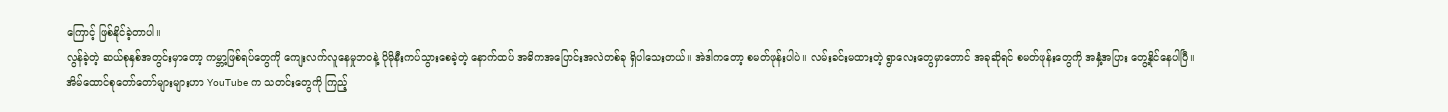ကြောင့် ဖြစ်နိုင်ခဲ့တာပါ။
လွန်ခဲ့တဲ့ ဆယ်စုနှစ်အတွင်းမှာတော့ ကမ္ဘာ့ဖြစ်ရပ်တွေကို ကျေးလက်လူနေမှုဘဝနဲ့ ပိုမိုနီးကပ်သွားစေခဲ့တဲ့ နောက်ထပ် အဓိကအပြောင်းအလဲတစ်ခု ရှိပါသေးတယ်။ အဲဒါကတော့ စမတ်ဖုန်းပါပဲ။ လမ်းခင်းမထားတဲ့ ရွာလေးတွေမှာတောင် အခုဆိုရင် စမတ်ဖုန်းတွေကို အနှံ့အပြား တွေ့နိုင်နေပါပြီ။
အိမ်ထောင်စုတော်တော်များများဟာ YouTube က သတင်းတွေကို ကြည့်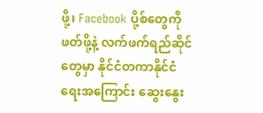ဖို့၊ Facebook ပို့စ်တွေကို ဖတ်ဖို့နဲ့ လက်ဖက်ရည်ဆိုင်တွေမှာ နိုင်ငံတကာနိုင်ငံရေးအကြောင်း ဆွေးနွေး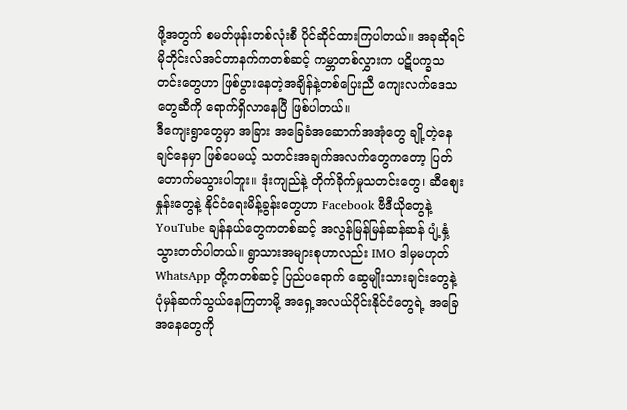ဖို့အတွက် စမတ်ဖုန်းတစ်လုံးစီ ပိုင်ဆိုင်ထားကြပါတယ်။ အခုဆိုရင် မိုဘိုင်းလ်အင်တာနက်ကတစ်ဆင့် ကမ္ဘာတစ်လွှားက ပဋိပက္ခသတင်းတွေဟာ ဖြစ်ပွားနေတဲ့အချိန်နဲ့တစ်ပြေးညီ ကျေးလက်ဒေသတွေဆီကို ရောက်ရှိလာနေပြီ ဖြစ်ပါတယ်။
ဒီကျေးရွာတွေမှာ အခြား အခြေခံအဆောက်အအုံတွေ ချို့တဲ့နေချင်နေမှာ ဖြစ်ပေမယ့် သတင်းအချက်အလက်တွေကတော့ ပြတ်တောက်မသွားပါဘူး။ ဒုံးကျည်နဲ့ တိုက်ခိုက်မှုသတင်းတွေ၊ ဆီစျေးနှုန်းတွေနဲ့ နိုင်ငံရေးမိန့်ခွန်းတွေဟာ Facebook ဗီဒီယိုတွေနဲ့ YouTube ချန်နယ်တွေကတစ်ဆင့် အလွန်မြန်မြန်ဆန်ဆန် ပျံ့နှံ့သွားတတ်ပါတယ်။ ရွာသားအများစုဟာလည်း IMO ဒါမှမဟုတ် WhatsApp တို့ကတစ်ဆင့် ပြည်ပရောက် ဆွေမျိုးသားချင်းတွေနဲ့ ပုံမှန်ဆက်သွယ်နေကြတာမို့ အရှေ့အလယ်ပိုင်းနိုင်ငံတွေရဲ့ အခြေအနေတွေကို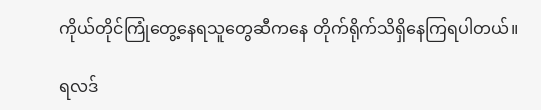ကိုယ်တိုင်ကြုံတွေ့နေရသူတွေဆီကနေ တိုက်ရိုက်သိရှိနေကြရပါတယ်။

ရလဒ်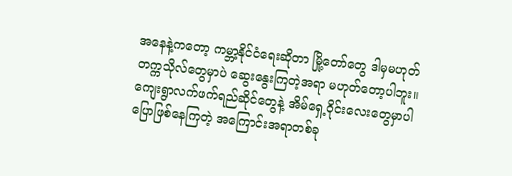အနေနဲ့ကတော့ ကမ္ဘာ့နိုင်ငံရေးဆိုတာ မြို့တော်တွေ ဒါမှမဟုတ် တက္ကသိုလ်တွေမှာပဲ ဆွေးနွေးကြတဲ့အရာ မဟုတ်တော့ပါဘူး။ ကျေးရွာလက်ဖက်ရည်ဆိုင်တွေနဲ့ အိမ်ရှေ့ဝိုင်းလေးတွေမှာပါ ပြောဖြစ်နေကြတဲ့ အကြောင်းအရာတစ်ခု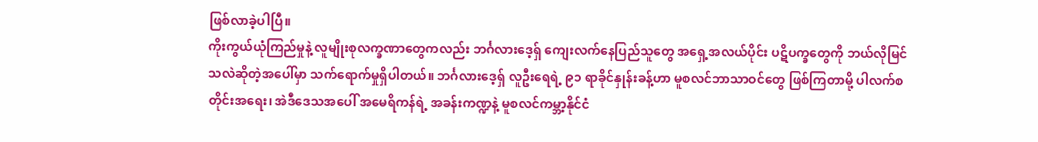ဖြစ်လာခဲ့ပါပြီ။
ကိုးကွယ်ယုံကြည်မှုနဲ့ လူမျိုးစုလက္ခဏာတွေကလည်း ဘင်္ဂလားဒေ့ရှ် ကျေးလက်နေပြည်သူတွေ အရှေ့အလယ်ပိုင်း ပဋိပက္ခတွေကို ဘယ်လိုမြင်သလဲဆိုတဲ့အပေါ်မှာ သက်ရောက်မှုရှိပါတယ်။ ဘင်္ဂလားဒေ့ရှ် လူဦးရေရဲ့ ၉၁ ရာခိုင်နှုန်းခန့်ဟာ မူစလင်ဘာသာဝင်တွေ ဖြစ်ကြတာမို့ ပါလက်စတိုင်းအရေး၊ အဲဒီဒေသအပေါ် အမေရိကန်ရဲ့ အခန်းကဏ္ဍနဲ့ မူစလင်ကမ္ဘာ့နိုင်ငံ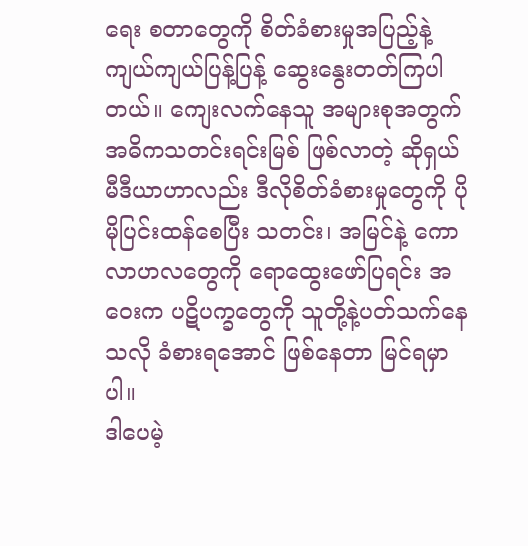ရေး စတာတွေကို စိတ်ခံစားမှုအပြည့်နဲ့ ကျယ်ကျယ်ပြန့်ပြန့် ဆွေးနွေးတတ်ကြပါတယ်။ ကျေးလက်နေသူ အများစုအတွက် အဓိကသတင်းရင်းမြစ် ဖြစ်လာတဲ့ ဆိုရှယ်မီဒီယာဟာလည်း ဒီလိုစိတ်ခံစားမှုတွေကို ပိုမိုပြင်းထန်စေပြီး သတင်း၊ အမြင်နဲ့ ကောလာဟလတွေကို ရောထွေးဖော်ပြရင်း အဝေးက ပဋိပက္ခတွေကို သူတို့နဲ့ပတ်သက်နေသလို ခံစားရအောင် ဖြစ်နေတာ မြင်ရမှာပါ။
ဒါပေမဲ့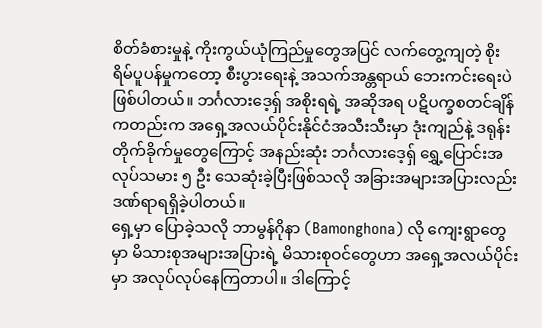စိတ်ခံစားမှုနဲ့ ကိုးကွယ်ယုံကြည်မှုတွေအပြင် လက်တွေ့ကျတဲ့ စိုးရိမ်ပူပန်မှုကတော့ စီးပွားရေးနဲ့ အသက်အန္တရာယ် ဘေးကင်းရေးပဲ ဖြစ်ပါတယ်။ ဘင်္ဂလားဒေ့ရှ် အစိုးရရဲ့ အဆိုအရ ပဋိပက္ခစတင်ချိန်ကတည်းက အရှေ့အလယ်ပိုင်းနိုင်ငံအသီးသီးမှာ ဒုံးကျည်နဲ့ ဒရုန်းတိုက်ခိုက်မှုတွေကြောင့် အနည်းဆုံး ဘင်္ဂလားဒေ့ရှ် ရွှေ့ပြောင်းအလုပ်သမား ၅ ဦး သေဆုံးခဲ့ပြီးဖြစ်သလို အခြားအများအပြားလည်း ဒဏ်ရာရရှိခဲ့ပါတယ်။
ရှေ့မှာ ပြောခဲ့သလို ဘာမွန်ဂိုနာ (Bamonghona) လို ကျေးရွာတွေမှာ မိသားစုအများအပြားရဲ့ မိသားစုဝင်တွေဟာ အရှေ့အလယ်ပိုင်းမှာ အလုပ်လုပ်နေကြတာပါ။ ဒါကြောင့်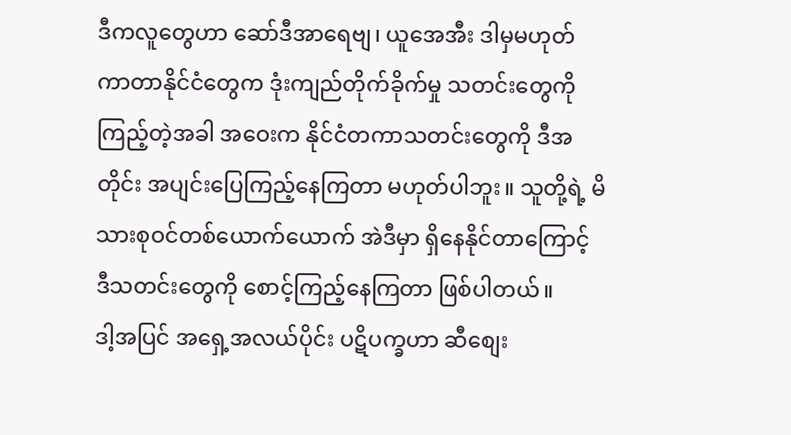ဒီကလူတွေဟာ ဆော်ဒီအာရေဗျ၊ ယူအေအီး ဒါမှမဟုတ် ကာတာနိုင်ငံတွေက ဒုံးကျည်တိုက်ခိုက်မှု သတင်းတွေကို ကြည့်တဲ့အခါ အဝေးက နိုင်ငံတကာသတင်းတွေကို ဒီအတိုင်း အပျင်းပြေကြည့်နေကြတာ မဟုတ်ပါဘူး။ သူတို့ရဲ့ မိသားစုဝင်တစ်ယောက်ယောက် အဲဒီမှာ ရှိနေနိုင်တာကြောင့် ဒီသတင်းတွေကို စောင့်ကြည့်နေကြတာ ဖြစ်ပါတယ်။
ဒါ့အပြင် အရှေ့အလယ်ပိုင်း ပဋိပက္ခဟာ ဆီစျေး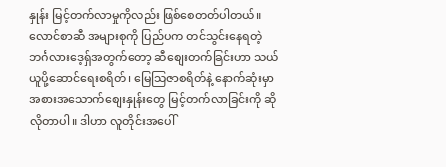နှုန်း မြင့်တက်လာမှုကိုလည်း ဖြစ်စေတတ်ပါတယ်။ လောင်စာဆီ အများစုကို ပြည်ပက တင်သွင်းနေရတဲ့ ဘင်္ဂလားဒေ့ရှ်အတွက်တော့ ဆီစျေးတက်ခြင်းဟာ သယ်ယူပို့ဆောင်ရေးစရိတ်၊ မြေသြဇာစရိတ်နဲ့ နောက်ဆုံးမှာ အစားအသောက်စျေးနှုန်းတွေ မြင့်တက်လာခြင်းကို ဆိုလိုတာပါ။ ဒါဟာ လူတိုင်းအပေါ်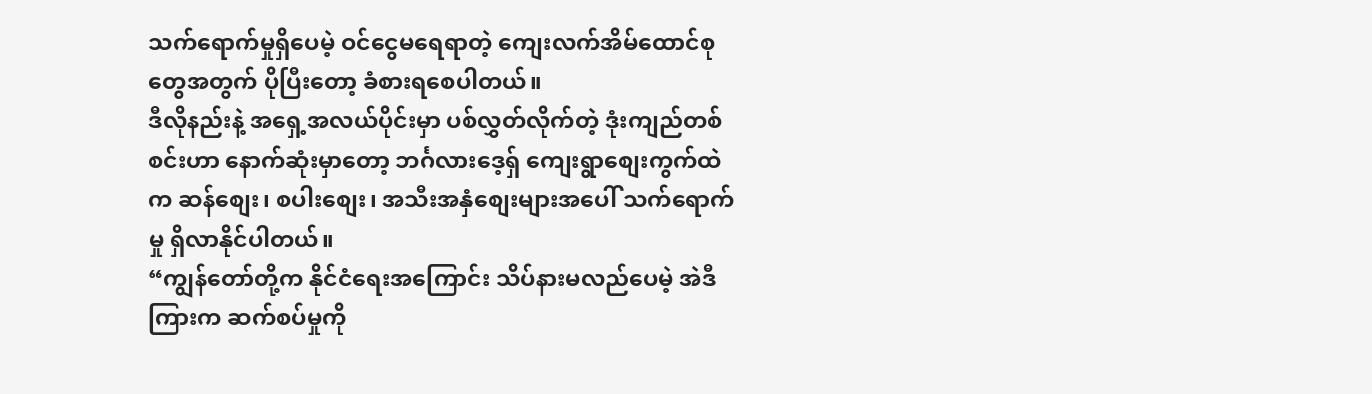သက်ရောက်မှုရှိပေမဲ့ ဝင်ငွေမရေရာတဲ့ ကျေးလက်အိမ်ထောင်စုတွေအတွက် ပိုပြီးတော့ ခံစားရစေပါတယ်။
ဒီလိုနည်းနဲ့ အရှေ့အလယ်ပိုင်းမှာ ပစ်လွှတ်လိုက်တဲ့ ဒုံးကျည်တစ်စင်းဟာ နောက်ဆုံးမှာတော့ ဘင်္ဂလားဒေ့ရှ် ကျေးရွာစျေးကွက်ထဲက ဆန်စျေး၊ စပါးစျေး၊ အသီးအနှံစျေးများအပေါ် သက်ရောက်မှု ရှိလာနိုင်ပါတယ်။
“ကျွန်တော်တို့က နိုင်ငံရေးအကြောင်း သိပ်နားမလည်ပေမဲ့ အဲဒီကြားက ဆက်စပ်မှုကို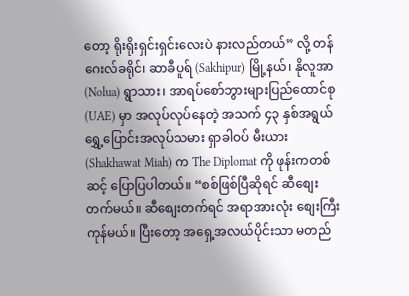တော့ ရိုးရိုးရှင်းရှင်းလေးပဲ နားလည်တယ်” လို့ တန်ဂေးလ်ခရိုင်၊ ဆာခီပူရ် (Sakhipur) မြို့နယ်၊ နိုလူအာ (Nolua) ရွာသား၊ အာရပ်စော်ဘွားများပြည်ထောင်စု (UAE) မှာ အလုပ်လုပ်နေတဲ့ အသက် ၄၃ နှစ်အရွယ် ရွှေ့ပြောင်းအလုပ်သမား ရှာခါဝပ် မီးယား (Shakhawat Miah) က The Diplomat ကို ဖုန်းကတစ်ဆင့် ပြောပြပါတယ်။ “စစ်ဖြစ်ပြီဆိုရင် ဆီစျေးတက်မယ်။ ဆီစျေးတက်ရင် အရာအားလုံး စျေးကြီးကုန်မယ်။ ပြီးတော့ အရှေ့အလယ်ပိုင်းသာ မတည်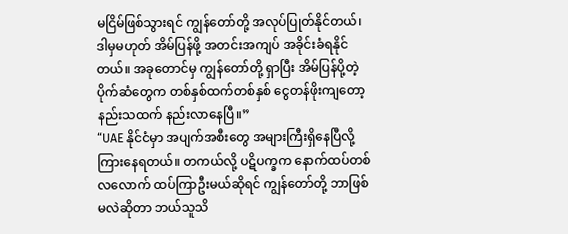မငြိမ်ဖြစ်သွားရင် ကျွန်တော်တို့ အလုပ်ပြုတ်နိုင်တယ်၊ ဒါမှမဟုတ် အိမ်ပြန်ဖို့ အတင်းအကျပ် အခိုင်းခံရနိုင်တယ်။ အခုတောင်မှ ကျွန်တော်တို့ ရှာပြီး အိမ်ပြန်ပို့တဲ့ ပိုက်ဆံတွေက တစ်နှစ်ထက်တစ်နှစ် ငွေတန်ဖိုးကျတော့ နည်းသထက် နည်းလာနေပြီ။”
“UAE နိုင်ငံမှာ အပျက်အစီးတွေ အများကြီးရှိနေပြီလို့ ကြားနေရတယ်။ တကယ်လို့ ပဋိပက္ခက နောက်ထပ်တစ်လလောက် ထပ်ကြာဦးမယ်ဆိုရင် ကျွန်တော်တို့ ဘာဖြစ်မလဲဆိုတာ ဘယ်သူသိ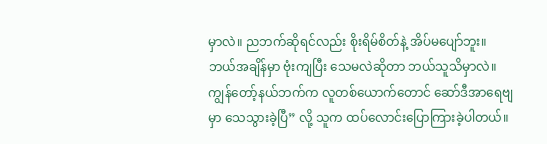မှာလဲ။ ညဘက်ဆိုရင်လည်း စိုးရိမ်စိတ်နဲ့ အိပ်မပျော်ဘူး။ ဘယ်အချိန်မှာ ဗုံးကျပြီး သေမလဲဆိုတာ ဘယ်သူသိမှာလဲ။ ကျွန်တော့်နယ်ဘက်က လူတစ်ယောက်တောင် ဆော်ဒီအာရေဗျမှာ သေသွားခဲ့ပြီ” လို့ သူက ထပ်လောင်းပြောကြားခဲ့ပါတယ်။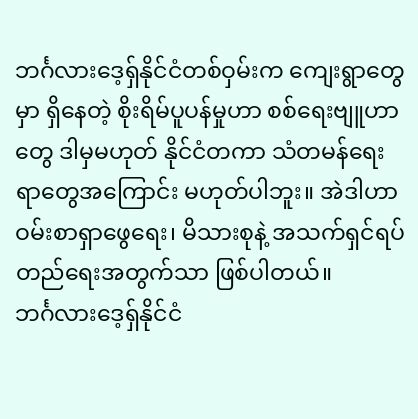ဘင်္ဂလားဒေ့ရှ်နိုင်ငံတစ်ဝှမ်းက ကျေးရွာတွေမှာ ရှိနေတဲ့ စိုးရိမ်ပူပန်မှုဟာ စစ်ရေးဗျူဟာတွေ ဒါမှမဟုတ် နိုင်ငံတကာ သံတမန်ရေးရာတွေအကြောင်း မဟုတ်ပါဘူး။ အဲဒါဟာ ဝမ်းစာရှာဖွေရေး၊ မိသားစုနဲ့ အသက်ရှင်ရပ်တည်ရေးအတွက်သာ ဖြစ်ပါတယ်။
ဘင်္ဂလားဒေ့ရှ်နိုင်ငံ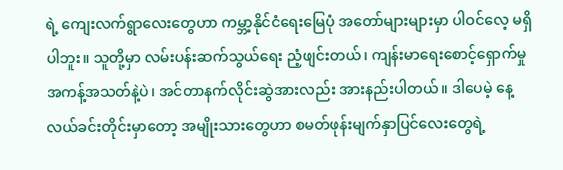ရဲ့ ကျေးလက်ရွာလေးတွေဟာ ကမ္ဘာ့နိုင်ငံရေးမြေပုံ အတော်များများမှာ ပါဝင်လေ့ မရှိပါဘူး။ သူတို့မှာ လမ်းပန်းဆက်သွယ်ရေး ညံ့ဖျင်းတယ်၊ ကျန်းမာရေးစောင့်ရှောက်မှု အကန့်အသတ်နဲ့ပဲ၊ အင်တာနက်လိုင်းဆွဲအားလည်း အားနည်းပါတယ်။ ဒါပေမဲ့ နေ့လယ်ခင်းတိုင်းမှာတော့ အမျိုးသားတွေဟာ စမတ်ဖုန်းမျက်နှာပြင်လေးတွေရဲ့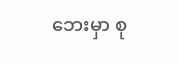ဘေးမှာ စု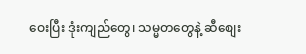ဝေးပြီး ဒုံးကျည်တွေ၊ သမ္မတတွေနဲ့ ဆီစျေး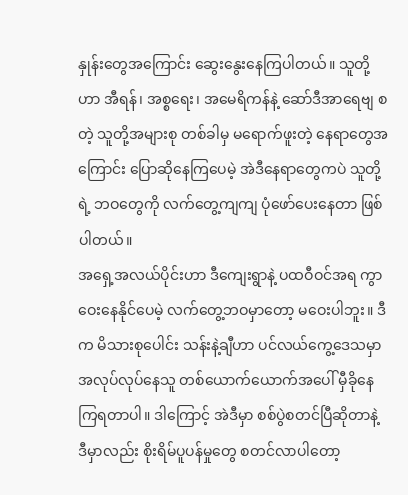နှုန်းတွေအကြောင်း ဆွေးနွေးနေကြပါတယ်။ သူတို့ဟာ အီရန်၊ အစ္စရေး၊ အမေရိကန်နဲ့ ဆော်ဒီအာရေဗျ စတဲ့ သူတို့အများစု တစ်ခါမှ မရောက်ဖူးတဲ့ နေရာတွေအကြောင်း ပြောဆိုနေကြပေမဲ့ အဲဒီနေရာတွေကပဲ သူတို့ရဲ့ ဘဝတွေကို လက်တွေ့ကျကျ ပုံဖော်ပေးနေတာ ဖြစ်ပါတယ်။
အရှေ့အလယ်ပိုင်းဟာ ဒီကျေးရွာနဲ့ ပထဝီဝင်အရ ကွာဝေးနေနိုင်ပေမဲ့ လက်တွေ့ဘဝမှာတော့ မဝေးပါဘူး။ ဒီက မိသားစုပေါင်း သန်းနဲ့ချီဟာ ပင်လယ်ကွေ့ဒေသမှာ အလုပ်လုပ်နေသူ တစ်ယောက်ယောက်အပေါ် မှီခိုနေကြရတာပါ။ ဒါကြောင့် အဲဒီမှာ စစ်ပွဲစတင်ပြီဆိုတာနဲ့ ဒီမှာလည်း စိုးရိမ်ပူပန်မှုတွေ စတင်လာပါတော့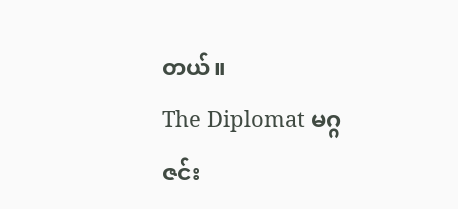တယ်။
The Diplomat မဂ္ဂဇင်း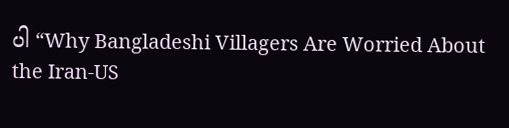ပါ “Why Bangladeshi Villagers Are Worried About the Iran-US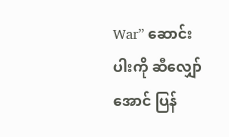War” ဆောင်းပါးကို ဆီလျှော်အောင် ပြန်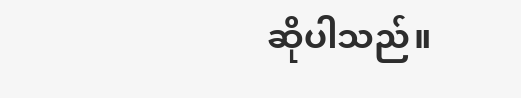ဆိုပါသည်။